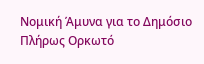Νομική Άμυνα για το Δημόσιο Πλήρως Ορκωτό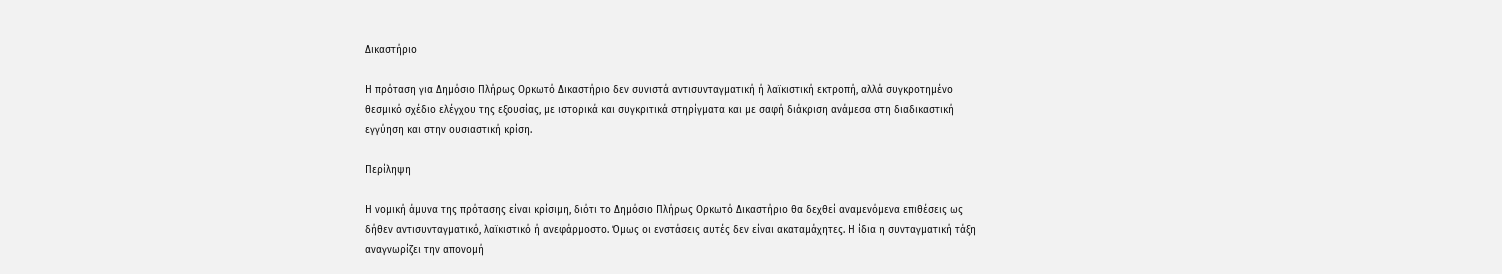Δικαστήριο

Η πρόταση για Δημόσιο Πλήρως Ορκωτό Δικαστήριο δεν συνιστά αντισυνταγματική ή λαϊκιστική εκτροπή, αλλά συγκροτημένο θεσμικό σχέδιο ελέγχου της εξουσίας, με ιστορικά και συγκριτικά στηρίγματα και με σαφή διάκριση ανάμεσα στη διαδικαστική εγγύηση και στην ουσιαστική κρίση.

Περίληψη

Η νομική άμυνα της πρότασης είναι κρίσιμη, διότι το Δημόσιο Πλήρως Ορκωτό Δικαστήριο θα δεχθεί αναμενόμενα επιθέσεις ως δήθεν αντισυνταγματικό, λαϊκιστικό ή ανεφάρμοστο. Όμως οι ενστάσεις αυτές δεν είναι ακαταμάχητες. Η ίδια η συνταγματική τάξη αναγνωρίζει την απονομή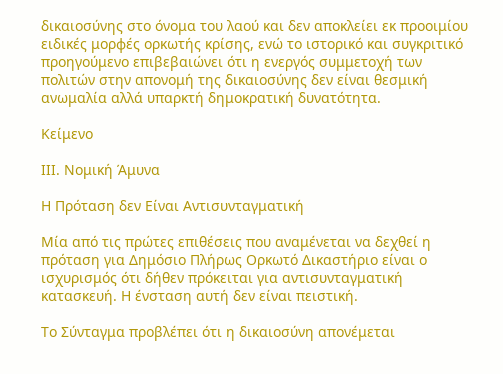δικαιοσύνης στο όνομα του λαού και δεν αποκλείει εκ προοιμίου ειδικές μορφές ορκωτής κρίσης, ενώ το ιστορικό και συγκριτικό προηγούμενο επιβεβαιώνει ότι η ενεργός συμμετοχή των πολιτών στην απονομή της δικαιοσύνης δεν είναι θεσμική ανωμαλία αλλά υπαρκτή δημοκρατική δυνατότητα.

Κείμενο

ΙΙΙ. Νομική Άμυνα

Η Πρόταση δεν Είναι Αντισυνταγματική

Μία από τις πρώτες επιθέσεις που αναμένεται να δεχθεί η πρόταση για Δημόσιο Πλήρως Ορκωτό Δικαστήριο είναι ο ισχυρισμός ότι δήθεν πρόκειται για αντισυνταγματική κατασκευή. Η ένσταση αυτή δεν είναι πειστική.

Το Σύνταγμα προβλέπει ότι η δικαιοσύνη απονέμεται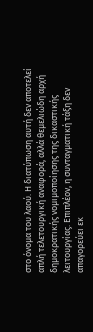στο όνομα του λαού. Η διατύπωση αυτή δεν αποτελεί απλή τελετουργική αναφορά, αλλά θεμελιώδη αρχή δημοκρατικής νομιμοποίησης της δικαστικής λειτουργίας. Επιπλέον, η συνταγματική τάξη δεν απαγορεύει εκ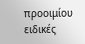προοιμίου ειδικές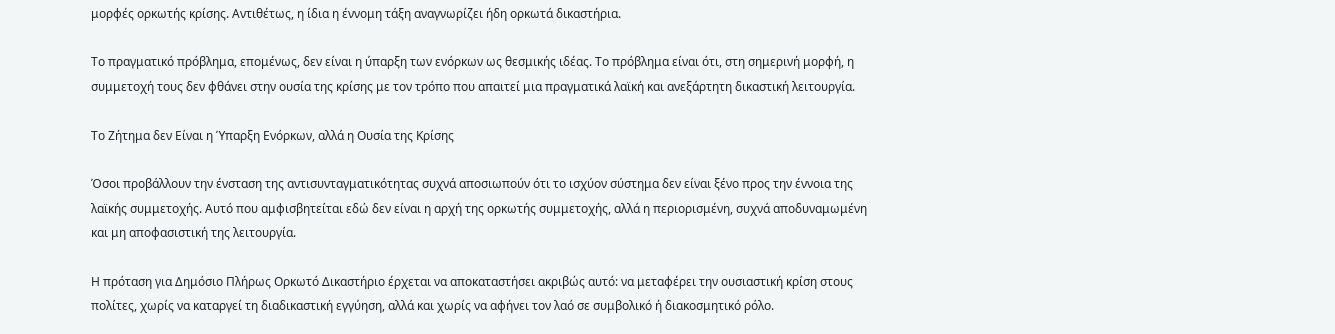μορφές ορκωτής κρίσης. Αντιθέτως, η ίδια η έννομη τάξη αναγνωρίζει ήδη ορκωτά δικαστήρια.

Το πραγματικό πρόβλημα, επομένως, δεν είναι η ύπαρξη των ενόρκων ως θεσμικής ιδέας. Το πρόβλημα είναι ότι, στη σημερινή μορφή, η συμμετοχή τους δεν φθάνει στην ουσία της κρίσης με τον τρόπο που απαιτεί μια πραγματικά λαϊκή και ανεξάρτητη δικαστική λειτουργία.

Το Ζήτημα δεν Είναι η Ύπαρξη Ενόρκων, αλλά η Ουσία της Κρίσης

Όσοι προβάλλουν την ένσταση της αντισυνταγματικότητας συχνά αποσιωπούν ότι το ισχύον σύστημα δεν είναι ξένο προς την έννοια της λαϊκής συμμετοχής. Αυτό που αμφισβητείται εδώ δεν είναι η αρχή της ορκωτής συμμετοχής, αλλά η περιορισμένη, συχνά αποδυναμωμένη και μη αποφασιστική της λειτουργία.

Η πρόταση για Δημόσιο Πλήρως Ορκωτό Δικαστήριο έρχεται να αποκαταστήσει ακριβώς αυτό: να μεταφέρει την ουσιαστική κρίση στους πολίτες, χωρίς να καταργεί τη διαδικαστική εγγύηση, αλλά και χωρίς να αφήνει τον λαό σε συμβολικό ή διακοσμητικό ρόλο.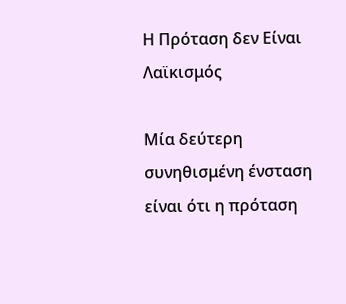Η Πρόταση δεν Είναι Λαϊκισμός

Μία δεύτερη συνηθισμένη ένσταση είναι ότι η πρόταση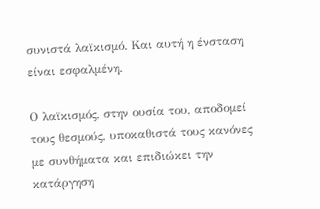συνιστά λαϊκισμό. Και αυτή η ένσταση είναι εσφαλμένη.

Ο λαϊκισμός, στην ουσία του, αποδομεί τους θεσμούς, υποκαθιστά τους κανόνες με συνθήματα και επιδιώκει την κατάργηση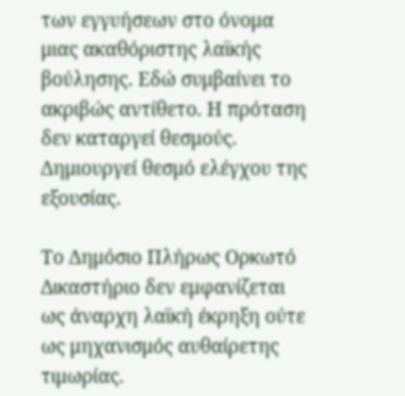των εγγυήσεων στο όνομα μιας ακαθόριστης λαϊκής βούλησης. Εδώ συμβαίνει το ακριβώς αντίθετο. Η πρόταση δεν καταργεί θεσμούς. Δημιουργεί θεσμό ελέγχου της εξουσίας.

Το Δημόσιο Πλήρως Ορκωτό Δικαστήριο δεν εμφανίζεται ως άναρχη λαϊκή έκρηξη ούτε ως μηχανισμός αυθαίρετης τιμωρίας.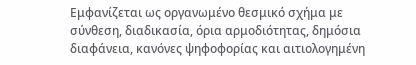Εμφανίζεται ως οργανωμένο θεσμικό σχήμα με σύνθεση, διαδικασία, όρια αρμοδιότητας, δημόσια διαφάνεια, κανόνες ψηφοφορίας και αιτιολογημένη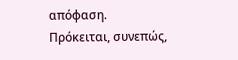απόφαση. Πρόκειται, συνεπώς,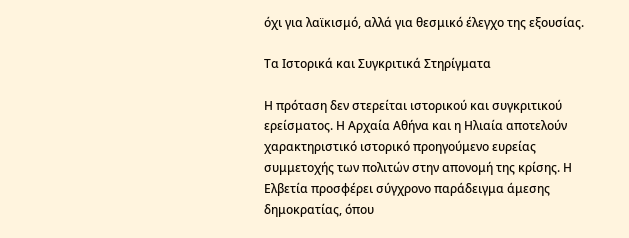όχι για λαϊκισμό, αλλά για θεσμικό έλεγχο της εξουσίας.

Τα Ιστορικά και Συγκριτικά Στηρίγματα

Η πρόταση δεν στερείται ιστορικού και συγκριτικού ερείσματος. Η Αρχαία Αθήνα και η Ηλιαία αποτελούν χαρακτηριστικό ιστορικό προηγούμενο ευρείας συμμετοχής των πολιτών στην απονομή της κρίσης. Η Ελβετία προσφέρει σύγχρονο παράδειγμα άμεσης δημοκρατίας, όπου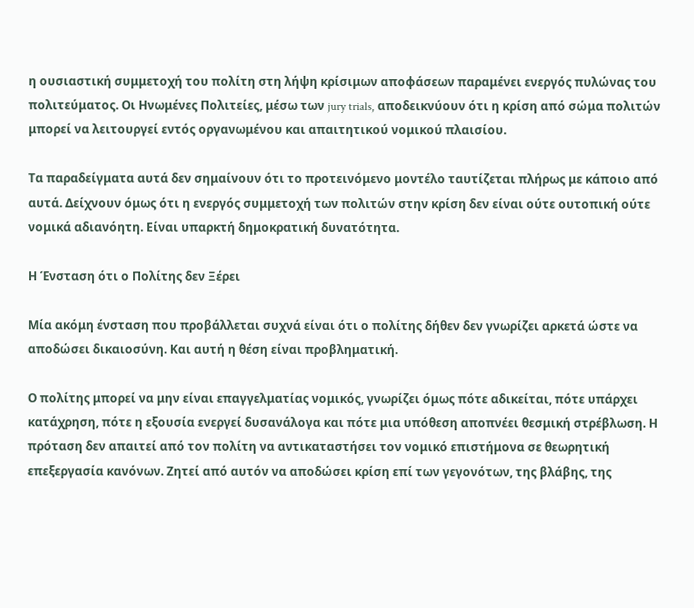η ουσιαστική συμμετοχή του πολίτη στη λήψη κρίσιμων αποφάσεων παραμένει ενεργός πυλώνας του πολιτεύματος. Οι Ηνωμένες Πολιτείες, μέσω των jury trials, αποδεικνύουν ότι η κρίση από σώμα πολιτών μπορεί να λειτουργεί εντός οργανωμένου και απαιτητικού νομικού πλαισίου.

Τα παραδείγματα αυτά δεν σημαίνουν ότι το προτεινόμενο μοντέλο ταυτίζεται πλήρως με κάποιο από αυτά. Δείχνουν όμως ότι η ενεργός συμμετοχή των πολιτών στην κρίση δεν είναι ούτε ουτοπική ούτε νομικά αδιανόητη. Είναι υπαρκτή δημοκρατική δυνατότητα.

Η Ένσταση ότι ο Πολίτης δεν Ξέρει

Μία ακόμη ένσταση που προβάλλεται συχνά είναι ότι ο πολίτης δήθεν δεν γνωρίζει αρκετά ώστε να αποδώσει δικαιοσύνη. Και αυτή η θέση είναι προβληματική.

Ο πολίτης μπορεί να μην είναι επαγγελματίας νομικός, γνωρίζει όμως πότε αδικείται, πότε υπάρχει κατάχρηση, πότε η εξουσία ενεργεί δυσανάλογα και πότε μια υπόθεση αποπνέει θεσμική στρέβλωση. Η πρόταση δεν απαιτεί από τον πολίτη να αντικαταστήσει τον νομικό επιστήμονα σε θεωρητική επεξεργασία κανόνων. Ζητεί από αυτόν να αποδώσει κρίση επί των γεγονότων, της βλάβης, της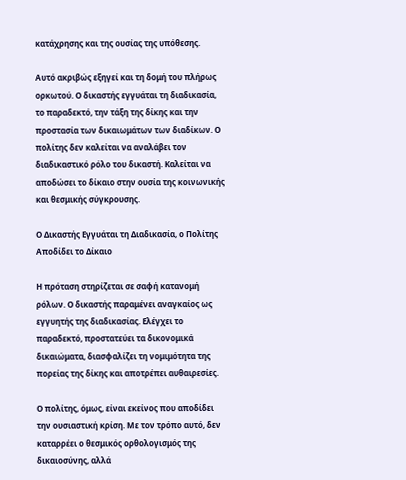κατάχρησης και της ουσίας της υπόθεσης.

Αυτό ακριβώς εξηγεί και τη δομή του πλήρως ορκωτού. Ο δικαστής εγγυάται τη διαδικασία, το παραδεκτό, την τάξη της δίκης και την προστασία των δικαιωμάτων των διαδίκων. Ο πολίτης δεν καλείται να αναλάβει τον διαδικαστικό ρόλο του δικαστή. Καλείται να αποδώσει το δίκαιο στην ουσία της κοινωνικής και θεσμικής σύγκρουσης.

Ο Δικαστής Εγγυάται τη Διαδικασία, ο Πολίτης Αποδίδει το Δίκαιο

Η πρόταση στηρίζεται σε σαφή κατανομή ρόλων. Ο δικαστής παραμένει αναγκαίος ως εγγυητής της διαδικασίας. Ελέγχει το παραδεκτό, προστατεύει τα δικονομικά δικαιώματα, διασφαλίζει τη νομιμότητα της πορείας της δίκης και αποτρέπει αυθαιρεσίες.

Ο πολίτης, όμως, είναι εκείνος που αποδίδει την ουσιαστική κρίση. Με τον τρόπο αυτό, δεν καταρρέει ο θεσμικός ορθολογισμός της δικαιοσύνης, αλλά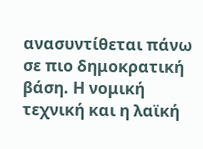ανασυντίθεται πάνω σε πιο δημοκρατική βάση. Η νομική τεχνική και η λαϊκή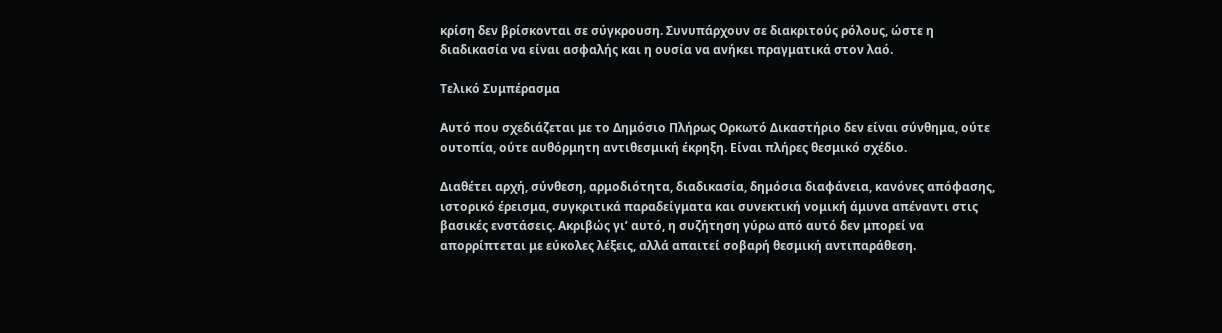κρίση δεν βρίσκονται σε σύγκρουση. Συνυπάρχουν σε διακριτούς ρόλους, ώστε η διαδικασία να είναι ασφαλής και η ουσία να ανήκει πραγματικά στον λαό.

Τελικό Συμπέρασμα

Αυτό που σχεδιάζεται με το Δημόσιο Πλήρως Ορκωτό Δικαστήριο δεν είναι σύνθημα, ούτε ουτοπία, ούτε αυθόρμητη αντιθεσμική έκρηξη. Είναι πλήρες θεσμικό σχέδιο.

Διαθέτει αρχή, σύνθεση, αρμοδιότητα, διαδικασία, δημόσια διαφάνεια, κανόνες απόφασης, ιστορικό έρεισμα, συγκριτικά παραδείγματα και συνεκτική νομική άμυνα απέναντι στις βασικές ενστάσεις. Ακριβώς γι’ αυτό, η συζήτηση γύρω από αυτό δεν μπορεί να απορρίπτεται με εύκολες λέξεις, αλλά απαιτεί σοβαρή θεσμική αντιπαράθεση.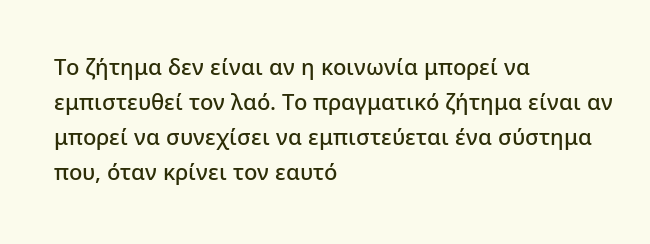Το ζήτημα δεν είναι αν η κοινωνία μπορεί να εμπιστευθεί τον λαό. Το πραγματικό ζήτημα είναι αν μπορεί να συνεχίσει να εμπιστεύεται ένα σύστημα που, όταν κρίνει τον εαυτό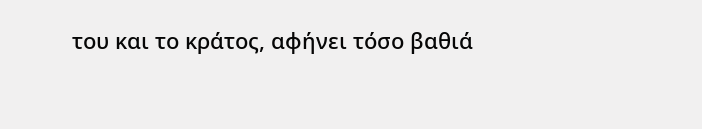του και το κράτος, αφήνει τόσο βαθιά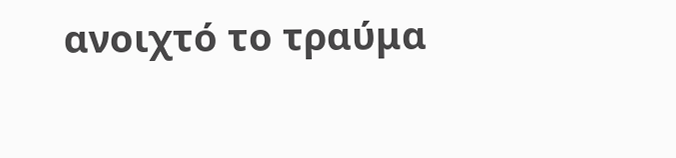ανοιχτό το τραύμα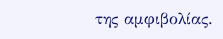της αμφιβολίας.